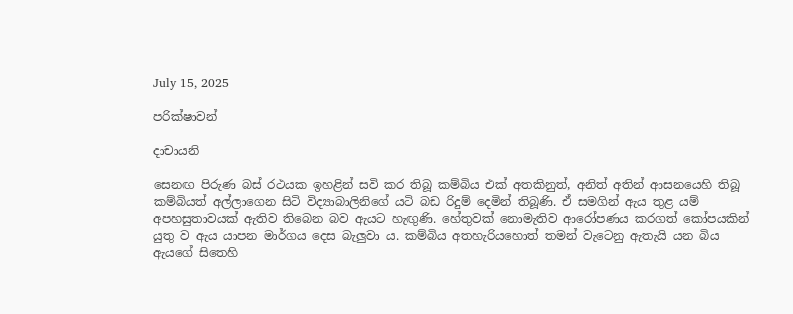July 15, 2025

පරික්ෂාවන්

දාචායනි

සෙනඟ පිරුණ බස් රථයක ඉහළින් සවි කර තිබූ කම්බිය එක් අතකිනුත්, අනිත් අතින් ආසනයෙහි තිබූ කම්බියත් අල්ලාගෙන සිටි විද්‍යාබාලිනිගේ යටි බඩ රිදුම් දෙමින් තිබූණි. ඒ සමගින් ඇය තුළ යම් අපහසුතාවයක් ඇතිව තිබෙන බව ඇයට හැඟුණි. හේතුවක් නොමැතිව ආරෝපණය කරගත් කෝපයකින් යුතු ව ඇය යාපන මාර්ගය දෙස බැලුවා ය. කම්බිය අතහැරියහොත් තමන් වැටෙනු ඇතැයි යන බිය ඇයගේ සිතෙහි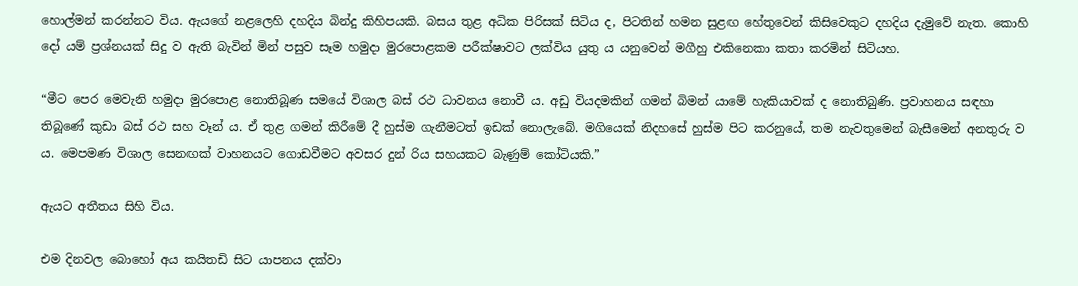හොල්මන් කරන්නට විය. ඇයගේ නළලෙහි දහදිය බින්දු කිහිපයකි. බසය තුළ අධික පිරිසක් සිටිය ද, පිටතින් හමන සුළඟ හේතුවෙන් කිසිවෙකුට දහදිය දැමුවේ නැත. කොහි දෝ යම් ප්‍රශ්නයක් සිදු ව ඇති බැවින් මින් පසුව සෑම හමුදා මුරපොළකම පරීක්ෂාවට ලක්විය යුතු ය යනුවෙන් මගීහු එකිනෙකා කතා කරමින් සිටියහ.

“මීට පෙර මෙවැනි හමුදා මුරපොළ නොතිබූණ සමයේ විශාල බස් රථ ධාවනය නොවී ය. අඩු වියදමකින් ගමන් බිමන් යාමේ හැකියාවක් ද නොතිබුණි. ප්‍රවාහනය සඳහා තිබූණේ කුඩා බස් රථ සහ වෑන් ය. ඒ තුළ ගමන් කිරීමේ දී හුස්ම ගැනීමටත් ඉඩක් නොලැබේ. මගියෙක් නිදහසේ හුස්ම පිට කරනුයේ, තම නැවතුමෙන් බැසීමෙන් අනතුරු ව ය. මෙපමණ විශාල සෙනඟක් වාහනයට ගොඩවීමට අවසර දුන් රිය සහයකට බැණුම් කෝටියකි.”

ඇයට අතීතය සිහි විය.

එම දිනවල බොහෝ අය කයිතඩි සිට යාපනය දක්වා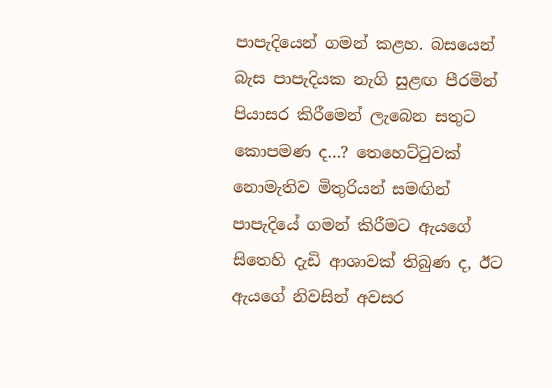පාපැදියෙන් ගමන් කළහ. බසයෙන් බැස පාපැදියක නැගි සුළඟ පීරමින් පියාසර කිරීමෙන් ලැබෙන සතුට කොපමණ ද…? තෙහෙට්ටුවක් නොමැතිව මිතුරියන් සමඟින් පාපැදියේ ගමන් කිරීමට ඇයගේ සිතෙහි දැඩි ආශාවක් තිබුණ ද, ඊට ඇයගේ නිවසින් අවසර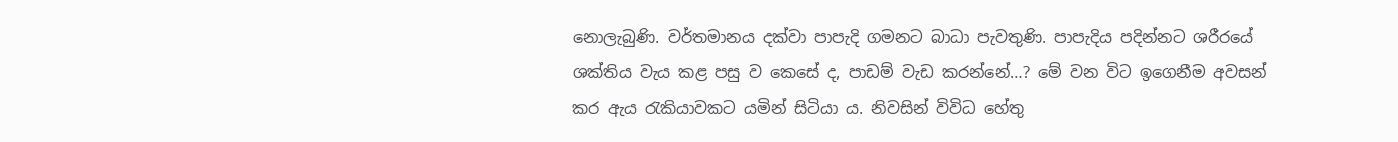නොලැබුණි. වර්තමානය දක්වා පාපැදි ගමනට බාධා පැවතුණි. පාපැදිය පදින්නට ශරීරයේ ශක්තිය වැය කළ පසු ව කෙසේ ද, පාඩම් වැඩ කරන්නේ…? මේ වන විට ඉගෙනීම අවසන් කර ඇය රැකියාවකට යමින් සිටියා ය. නිවසින් විවිධ හේතු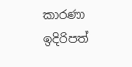කාරණා ඉදිරිපත්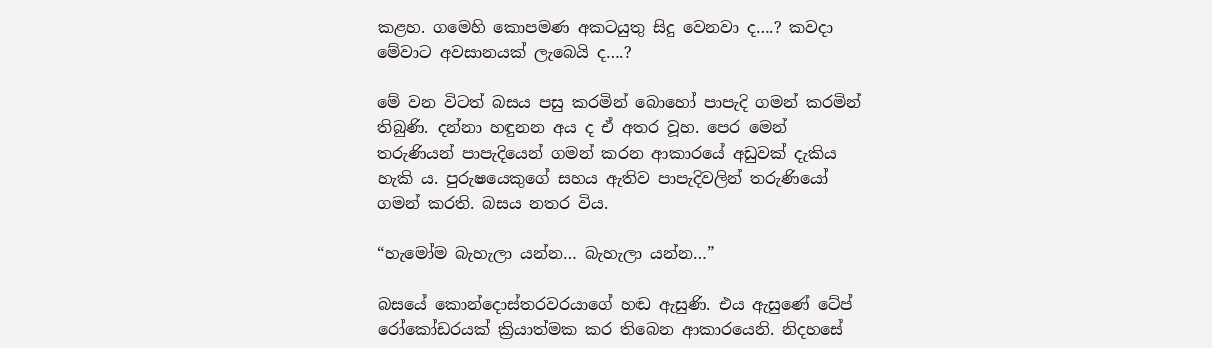කළහ. ගමෙහි කොපමණ අකටයුතු සිදු වෙනවා ද….? කවදා මේවාට අවසානයක් ලැබෙයි ද….?

මේ වන විටත් බසය පසු කරමින් බොහෝ පාපැදි ගමන් කරමින් තිබුණි. දන්නා හඳුනන අය ද ඒ අතර වූහ. පෙර මෙන් තරුණියන් පාපැදියෙන් ගමන් කරන ආකාරයේ අඩුවක් දැකිය හැකි ය. පුරුෂයෙකුගේ සහය ඇතිව පාපැදිවලින් තරුණියෝ ගමන් කරති. බසය නතර විය.

“හැමෝම බැහැලා යන්න… බැහැලා යන්න…”

බසයේ කොන්දොස්තරවරයාගේ හඬ ඇසුණි. එය ඇසුණේ ටේප් රෝකෝඩරයක් ක්‍රියාත්මක කර තිබෙන ආකාරයෙනි. නිදහසේ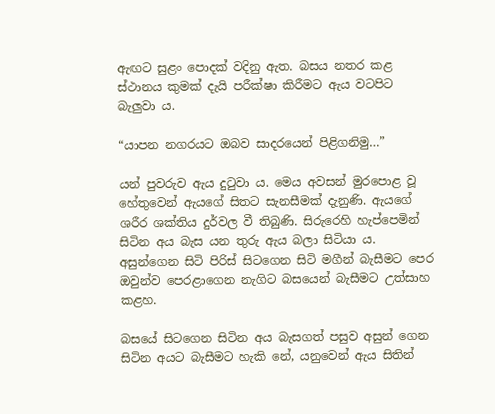ඇඟට සුළං පොදක් වදිනු ඇත. බසය නතර කළ ස්ථානය කුමක් දැයි පරීක්ෂා කිරීමට ඇය වටපිට බැලුවා ය.

“යාපන නගරයට ඔබව සාදරයෙන් පිළිගනිමු…”

යන් පුවරුව ඇය දුටුවා ය. මෙය අවසන් මුරපොළ වූ හේතුවෙන් ඇයගේ සිතට සැනසීමක් දැනුණි. ඇයගේ ශරීර ශක්තිය දුර්වල වී තිබුණි. සිරුරෙහි හැප්පෙමින් සිටින අය බැස යන තුරු ඇය බලා සිටියා ය. අසුන්ගෙන සිටි පිරිස් සිටගෙන සිටි මගීන් බැසීමට පෙර ඔවුන්ව පෙරළාගෙන නැගිට බසයෙන් බැසීමට උත්සාහ කළහ.

බසයේ සිටගෙන සිටින අය බැසගත් පසුව අසුන් ගෙන සිටින අයට බැසීමට හැකි නේ, යනුවෙන් ඇය සිතින්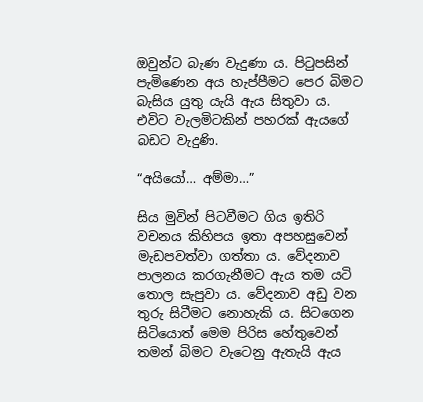ඔවුන්ට බැණ වැදුණා ය. පිටුපසින් පැමිණෙන අය හැප්පීමට පෙර බිමට බැසිය යුතු යැයි ඇය සිතුවා ය. එවිට වැලමිටකින් පහරක් ඇයගේ බඩට වැදුණි.

“අයියෝ… අම්මා…”

සිය මුවින් පිටවීමට ගිය ඉතිරි වචනය කිහිපය ඉතා අපහසුවෙන් මැඩපවත්වා ගත්තා ය. වේදනාව පාලනය කරගැනීමට ඇය තම යටි තොල සැපුවා ය. වේදනාව අඩු වන තුරු සිටීමට නොහැකි ය. සිටගෙන සිටියොත් මෙම පිරිස හේතුවෙන් තමන් බිමට වැටෙනු ඇතැයි ඇය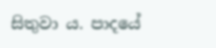සිතුවා ය. පාදයේ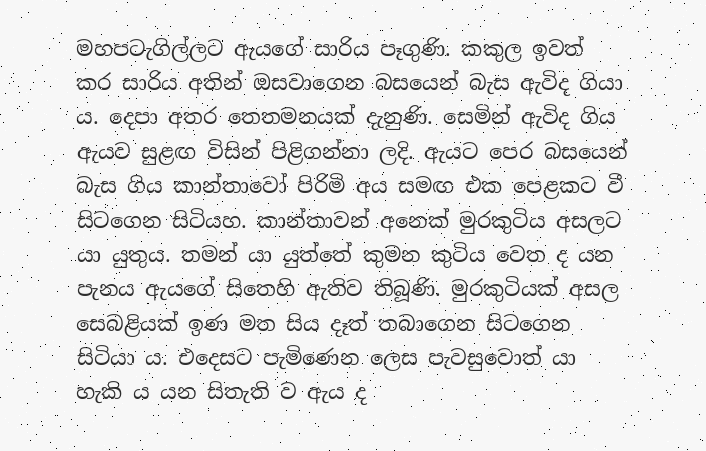මහපටැගිල්ලට ඇයගේ සාරිය පෑගුණි. කකුල ඉවත් කර සාරිය අතින් ඔසවාගෙන බසයෙන් බැස ඇවිද ගියා ය. දෙපා අතර තෙතමනයක් දැනුණි. සෙමින් ඇවිද ගිය ඇයව සුළඟ විසින් පිළිගන්නා ලදි. ඇයට පෙර බසයෙන් බැස ගිය කාන්තාවෝ පිරිමි අය සමඟ එක පෙළකට වී සිටගෙන සිටියහ. කාන්තාවන් අනෙක් මුරකුටිය අසලට යා යුතුය. තමන් යා යුත්තේ කුමන කුටිය වෙත ද යන පැනය ඇයගේ සිතෙහි ඇතිව තිබූණි. මුරකුටියක් අසල සෙබළියක් ඉණ මත සිය දෑත් තබාගෙන සිටගෙන සිටියා ය. එදෙසට පැමිණෙන ලෙස පැවසුවොත් යා හැකි ය යන සිතැති ව ඇය ද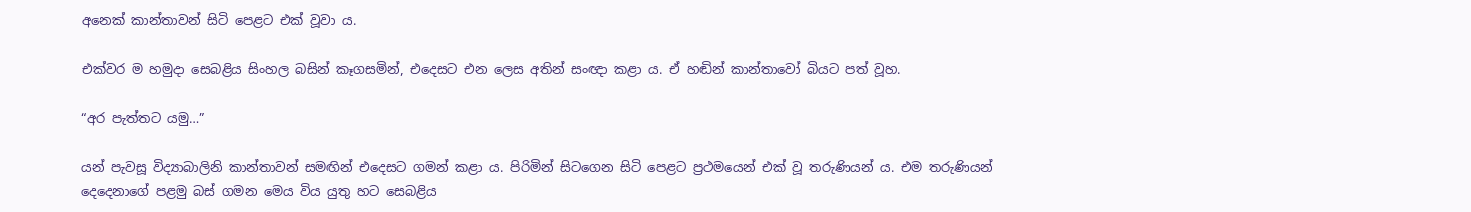අනෙක් කාන්තාවන් සිටි පෙළට එක් වූවා ය.

එක්වර ම හමුදා සෙබළිය සිංහල බසින් කෑගසමින්, එදෙසට එන ලෙස අතින් සංඥා කළා ය. ඒ හඬින් කාන්තාවෝ බියට පත් වූහ.

“අර පැත්තට යමු…”

යන් පැවසූ විද්‍යාබාලිනි කාන්තාවන් සමඟින් එදෙසට ගමන් කළා ය. පිරිමින් සිටගෙන සිටි පෙළට ප්‍රථමයෙන් එක් වූ තරුණියන් ය. එම තරුණියන් දෙදෙනාගේ පළමු බස් ගමන මෙය විය යුතු හට සෙබළිය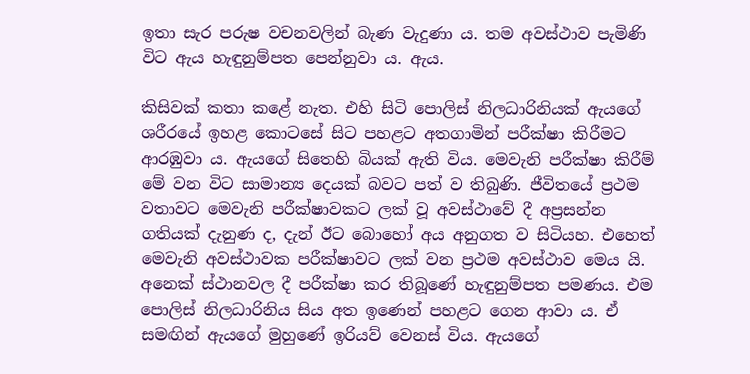ඉතා සැර පරුෂ වචනවලින් බැණ වැදුණා ය. තම අවස්ථාව පැමිණි විට ඇය හැඳුනුම්පත පෙන්නුවා ය. ඇය.

කිසිවක් කතා කළේ නැත. එහි සිටි පොලිස් නිලධාරිනියක් ඇයගේ ශරීරයේ ඉහළ කොටසේ සිට පහළට අතගාමින් පරීක්ෂා කිරීමට ආරඹුවා ය. ඇයගේ සිතෙහි බියක් ඇති විය. මෙවැනි පරීක්ෂා කිරීම් මේ වන විට සාමාන්‍ය දෙයක් බවට පත් ව තිබුණි. ජීවිතයේ ප්‍රථම වතාවට මෙවැනි පරීක්ෂාවකට ලක් වූ අවස්ථාවේ දී අප්‍රසන්න ගතියක් දැනුණ ද, දැන් ඊට බොහෝ අය අනුගත ව සිටියහ. එහෙත් මෙවැනි අවස්ථාවක පරීක්ෂාවට ලක් වන ප්‍රථම අවස්ථාව මෙය යි. අනෙක් ස්ථානවල දී පරීක්ෂා කර තිබූණේ හැඳුනුම්පත පමණය. එම පොලිස් නිලධාරිනිය සිය අත ඉණෙන් පහළට ගෙන ආවා ය. ඒ සමඟින් ඇයගේ මුහුණේ ඉරියව් වෙනස් විය. ඇයගේ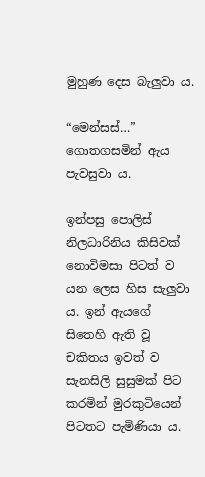මුහුණ දෙස බැලුවා ය.

“මෙන්සස්…” ගොතගසමින් ඇය පැවසුවා ය.

ඉන්පසු පොලිස් නිලධාරිනිය කිසිවක් නොවිමසා පිටත් ව යන ලෙස හිස සැලුවා ය. ඉන් ඇයගේ සිතෙහි ඇති වූ චකිතය ඉවත් ව සැනසිලි සුසුමක් පිට කරමින් මුරකුටියෙන් පිටතට පැමිණියා ය.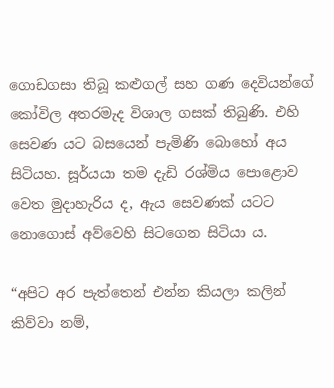ගොඩගසා තිබූ කළුගල් සහ ගණ දෙවියන්ගේ කෝවිල අතරමැද විශාල ගසක් තිබුණි. එහි සෙවණ යට බසයෙන් පැමිණි බොහෝ අය සිටියහ. සූර්යයා තම දැඩි රශ්මිය පොළොව වෙත මුදාහැරිය ද, ඇය සෙවණක් යටට නොගොස් අව්වෙහි සිටගෙන සිටියා ය.

“අපිට අර පැත්තෙන් එන්න කියලා කලින් කිව්වා නම්,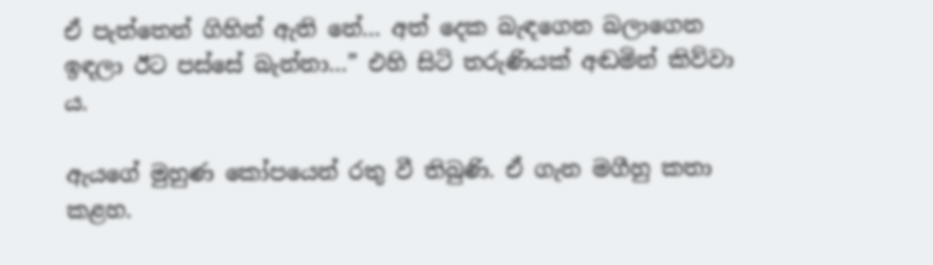ඒ පැත්තෙන් ගිහින් ඇති නේ… අත් දෙක බැඳගෙන බලාගෙන ඉඳලා ඊට පස්සේ බැන්නා…” එහි සිටි තරුණියක් අඬමින් කිව්වා ය.

ඇයගේ මුහුණ කෝපයෙන් රතු වී තිබුණි. ඒ ගැන මගීහු කතා කළහ.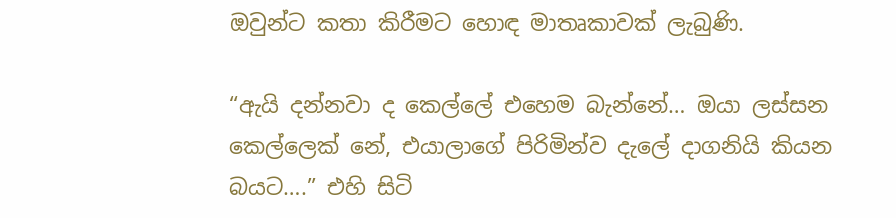ඔවුන්ට කතා කිරීමට හොඳ මාතෘකාවක් ලැබුණි.

“ඇයි දන්නවා ද කෙල්ලේ එහෙම බැන්නේ… ඔයා ලස්සන කෙල්ලෙක් නේ, එයාලාගේ පිරිමින්ව දැලේ දාගනියි කියන බයට….” එහි සිටි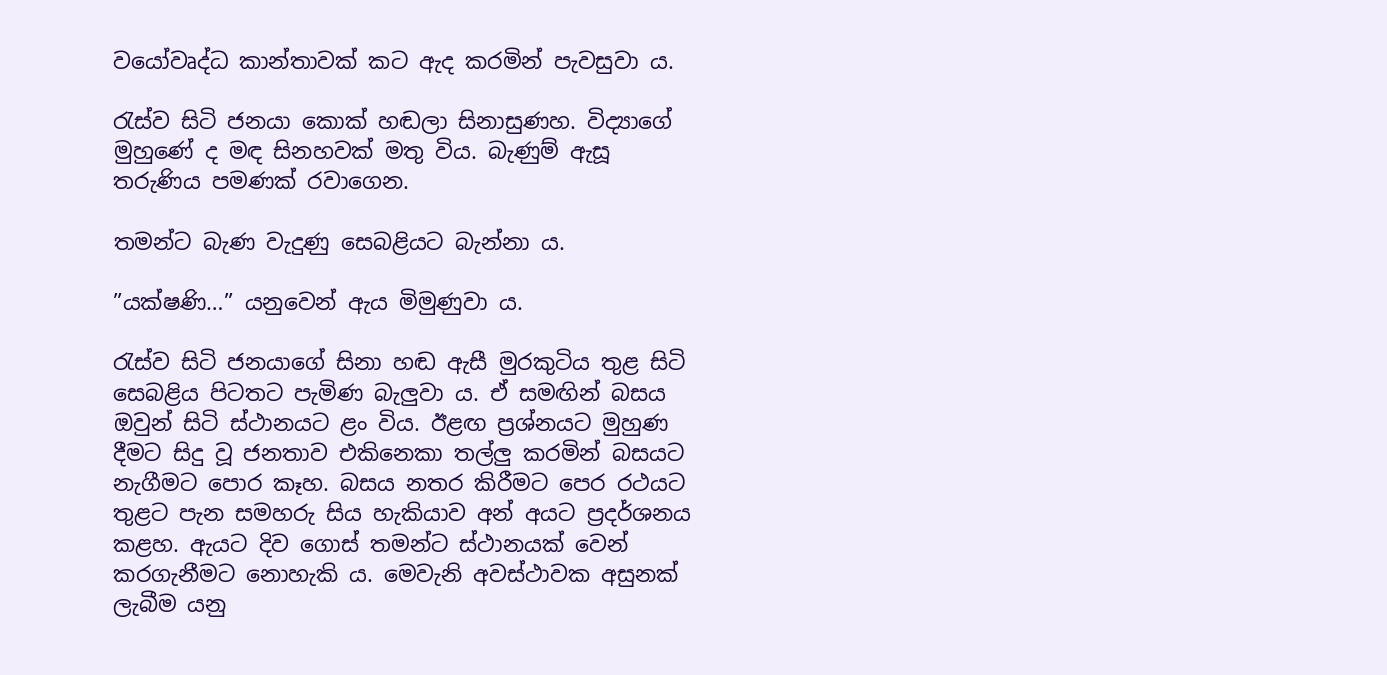වයෝවෘද්ධ කාන්තාවක් කට ඇද කරමින් පැවසුවා ය.

රැස්ව සිටි ජනයා කොක් හඬලා සිනාසුණහ. විද්‍යාගේ මුහුණේ ද මඳ සිනහවක් මතු විය. බැණුම් ඇසූ තරුණිය පමණක් රවාගෙන.

තමන්ට බැණ වැදුණු සෙබළියට බැන්නා ය.

”යක්ෂණි…” යනුවෙන් ඇය මිමුණුවා ය.

රැස්ව සිටි ජනයාගේ සිනා හඬ ඇසී මුරකුටිය තුළ සිටි සෙබළිය පිටතට පැමිණ බැලුවා ය. ඒ සමඟින් බසය ඔවුන් සිටි ස්ථානයට ළං විය. ඊළඟ ප්‍රශ්නයට මුහුණ දීමට සිදු වූ ජනතාව එකිනෙකා තල්ලු කරමින් බසයට නැගීමට පොර කෑහ. බසය නතර කිරීමට පෙර රථයට තුළට පැන සමහරු සිය හැකියාව අන් අයට ප්‍රදර්ශනය කළහ. ඇයට දිව ගොස් තමන්ට ස්ථානයක් වෙන් කරගැනීමට නොහැකි ය. මෙවැනි අවස්ථාවක අසුනක් ලැබීම යනු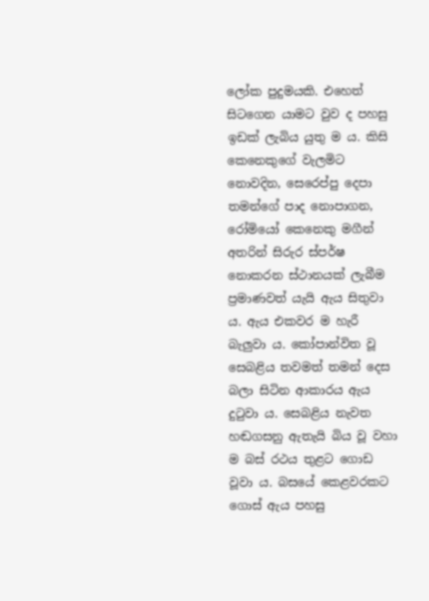ලෝක පුදුමයකි. එහෙත් සිටගෙන යාමට වුව ද පහසු ඉඩක් ලැබිය යුතු ම ය. කිසි කෙනෙකුගේ වැලමිට නොවදින, සෙරෙප්පු දෙපා තමන්ගේ පාද නොපාගන, රෝමියෝ කෙනෙකු මගීන් අතරින් සිරුර ස්පර්ෂ නොකරන ස්ථානයක් ලැබීම ප්‍රමාණවත් යැයි ඇය සිතුවා ය. ඇය එකවර ම හැරී බැලුවා ය. කෝපාන්විත වූ සෙබළිය තවමත් තමන් දෙස බලා සිටින ආකාරය ඇය දුටුවා ය. සෙබළිය නැවත හඬගසනු ඇතැයි බිය වූ වහා ම බස් රථය තුළට ගොඩ වූවා ය. බසයේ කෙළවරකට ගොස් ඇය පහසු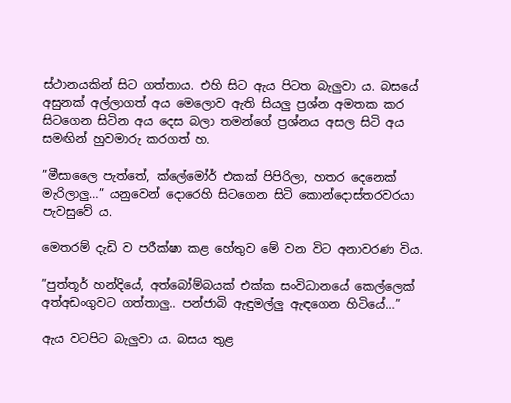ස්ථානයකින් සිට ගත්තාය. එහි සිට ඇය පිටත බැලුවා ය. බසයේ අසුනක් අල්ලාගත් අය මෙලොව ඇති සියලු ප්‍රශ්න අමතක කර සිටගෙන සිටින අය දෙස බලා තමන්ගේ ප්‍රශ්නය අසල සිටි අය සමඟින් හුවමාරු කරගත් හ.

”මීසාලෛ පැත්තේ, ක්ලේමෝර් එකක් පිපිරිලා, හතර දෙනෙක් මැරිලාලු…” යනුවෙන් දොරෙහි සිටගෙන සිටි කොන්දොස්තරවරයා පැවසුවේ ය.

මෙතරම් දැඩි ව පරීක්ෂා කළ හේතුව මේ වන විට අනාවරණ විය.

”පුත්තූර් හන්දියේ, අත්බෝම්බයක් එක්ක සංවිධානයේ කෙල්ලෙක් අත්අඩංගුවට ගත්තාලු.. පන්ජාබි ඇඳුමල්ලු ඇඳගෙන හිටියේ…”

ඇය වටපිට බැලුවා ය. බසය තුළ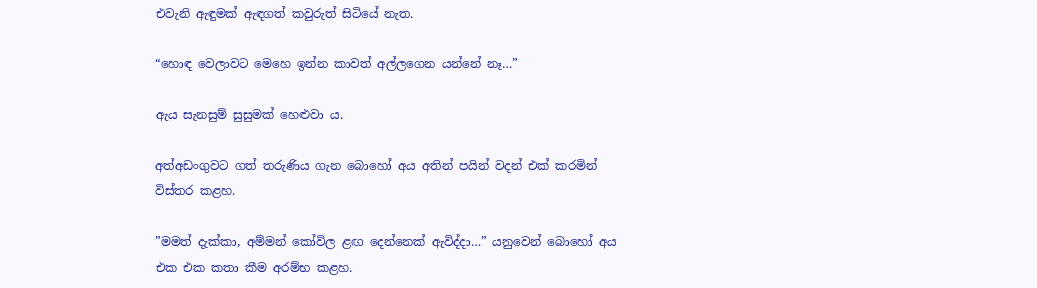එවැනි ඇඳුමක් ඇඳගත් කවුරුත් සිටියේ නැත.

“හොඳ වෙලාවට මෙහෙ ඉන්න කාවත් අල්ලගෙන යන්නේ නෑ…”

ඇය සැනසුම් සුසුමක් හෙළුවා ය.

අත්අඩංගුවට ගත් තරුණිය ගැන බොහෝ අය අතින් පයින් වදන් එක් කරමින් විස්තර කළහ.

”මමත් දැක්කා, අම්මන් කෝවිල ළඟ දෙන්නෙක් ඇවිද්දා…” යනුවෙන් බොහෝ අය එක එක කතා කීම අරම්භ කළහ.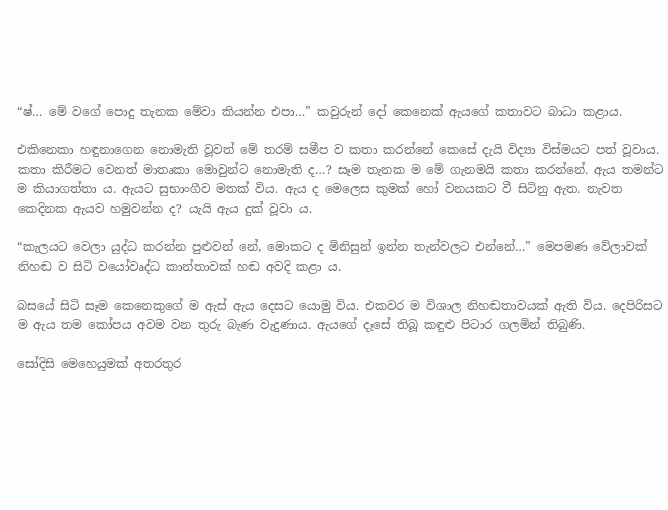“ෂ්… මේ වගේ පොදු තැනක මේවා කියන්න එපා…” කවුරුන් දෝ කෙනෙක් ඇයගේ කතාවට බාධා කළාය.

එකිනෙකා හඳුනාගෙන නොමැති වූවත් මේ තරම් සමීප ව කතා කරන්නේ කෙසේ දැයි විද්‍යා විස්මයට පත් වූවාය. කතා කිරීමට වෙනත් මාතෘකා මොවුන්ට නොමැති ද…? සෑම තැනක ම මේ ගැනමයි කතා කරන්නේ. ඇය තමන්ට ම කියාගත්තා ය. ඇයට සුභාංගීව මතක් විය. ඇය ද මෙලෙස කුමක් හෝ වනයකට වී සිටිනු ඇත. නැවත කෙදිනක ඇයව හමුවන්න ද? යැයි ඇය දුක් වූවා ය.

“කැලයට වෙලා යුද්ධ කරන්න පුළුවන් නේ, මොකට ද මිනිසුන් ඉන්න තැන්වලට එන්නේ…” මෙපමණ වේලාවක් නිහඬ ව සිටි වයෝවෘද්ධ කාන්තාවක් හඬ අවදි කළා ය.

බසයේ සිටි සෑම කෙනෙකුගේ ම ඇස් ඇය දෙසට යොමු විය. එකවර ම විශාල නිහඬතාවයක් ඇති විය. දෙපිරිසට ම ඇය තම කෝපය අවම වන තුරු බැණ වැදුණාය. ඇයගේ දෑසේ තිබූ කඳුළු පිටාර ගලමින් තිබුණි.

සෝදිසි මෙහෙයුමක් අතරතුර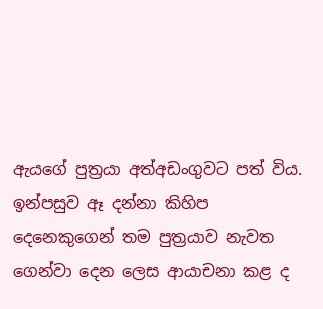ඇයගේ පුත්‍රයා අත්අඩංගුවට පත් විය. ඉන්පසුව ඈ දන්නා කිහිප දෙනෙකුගෙන් තම පුත්‍රයාව නැවත ගෙන්වා දෙන ලෙස ආයාචනා කළ ද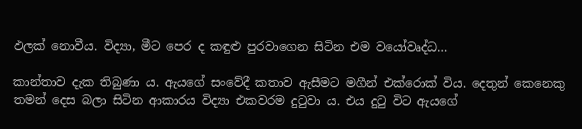ඵලක් නොවීය. විද්‍යා, මීට පෙර ද කඳුළු පුරවාගෙන සිටින එම වයෝවෘද්ධ…

කාන්තාව දැක තිබුණා ය. ඇයගේ සංවේදී කතාව ඇසීමට මගීන් එක්රොක් විය. දෙතුන් කෙනෙකු තමන් දෙස බලා සිටින ආකාරය විද්‍යා එකවරම දුටුවා ය. එය දුටු විට ඇයගේ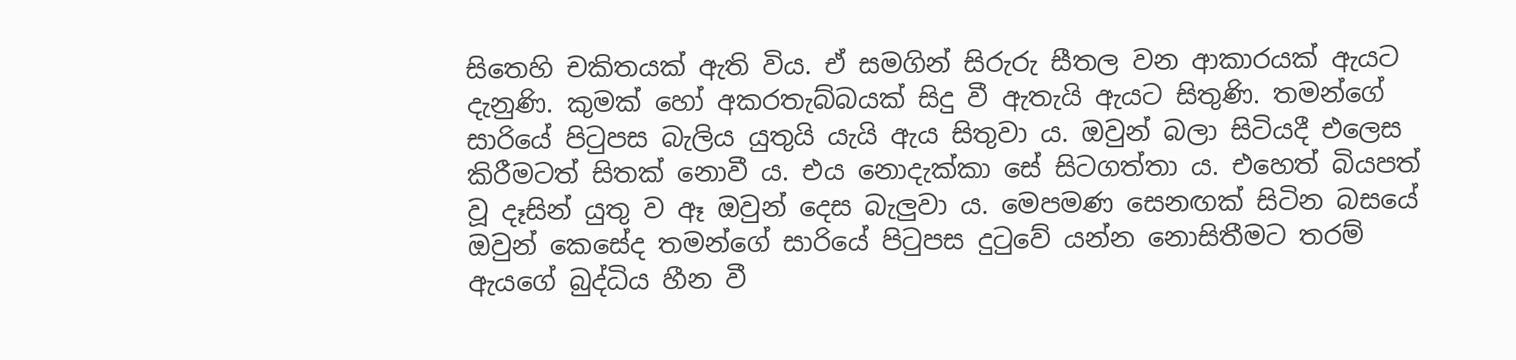සිතෙහි චකිතයක් ඇති විය. ඒ සමගින් සිරුරු සීතල වන ආකාරයක් ඇයට දැනුණි. කුමක් හෝ අකරතැබ්බයක් සිදු වී ඇතැයි ඇයට සිතුණි. තමන්ගේ සාරියේ පිටුපස බැලිය යුතුයි යැයි ඇය සිතුවා ය. ඔවුන් බලා සිටියදී එලෙස කිරීමටත් සිතක් නොවී ය. එය නොදැක්කා සේ සිටගත්තා ය. එහෙත් බියපත් වූ දෑසින් යුතු ව ඈ ඔවුන් දෙස බැලුවා ය. මෙපමණ සෙනඟක් සිටින බසයේ ඔවුන් කෙසේද තමන්ගේ සාරියේ පිටුපස දුටුවේ යන්න නොසිතීමට තරම් ඇයගේ බුද්ධිය හීන වී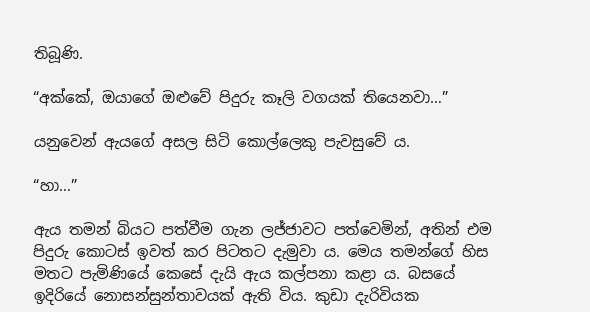තිබූණි.

“අක්කේ, ඔයාගේ ඔළුවේ පිදුරු කෑලි වගයක් තියෙනවා…”

යනුවෙන් ඇයගේ අසල සිටි කොල්ලෙකු පැවසුවේ ය.

“හා…”

ඇය තමන් බියට පත්වීම ගැන ලජ්ජාවට පත්වෙමින්, අතින් එම පිදුරු කොටස් ඉවත් කර පිටතට දැමුවා ය. මෙය තමන්ගේ හිස මතට පැමිණියේ කෙසේ දැයි ඇය කල්පනා කළා ය. බසයේ ඉදිරියේ නොසන්සුන්තාවයක් ඇති විය. කුඩා දැරිවියක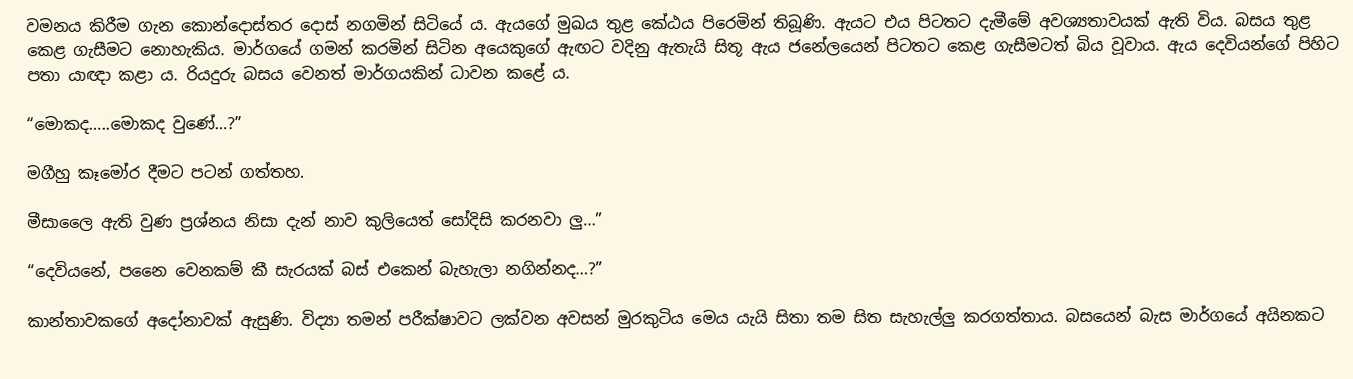වමනය කිරීම ගැන කොන්දොස්තර දොස් නගමින් සිටියේ ය. ඇයගේ මුඛය තුළ කේඨය පිරෙමින් තිබූණි. ඇයට එය පිටතට දැමීමේ අවශ්‍යතාවයක් ඇති විය. බසය තුළ කෙළ ගැසීමට නොහැකිය. මාර්ගයේ ගමන් කරමින් සිටින අයෙකුගේ ඇඟට වදිනු ඇතැයි සිතූ ඇය ජනේලයෙන් පිටතට කෙළ ගැසීමටත් බිය වූවාය. ඇය දෙවියන්ගේ පිහිට පතා යාඥා කළා ය. රියදුරු බසය වෙනත් මාර්ගයකින් ධාවන කළේ ය.

“මොකද…..මොකද වුණේ…?”

මගීහු කෑමෝර දීමට පටන් ගත්තහ.

මීසාලෛ ඇති වුණ ප්‍රශ්නය නිසා දැන් නාව කුලියෙත් සෝදිසි කරනවා ලු…”

“දෙවියනේ, පනෛ වෙනකම් කී සැරයක් බස් එකෙන් බැහැලා නගින්නද…?”

කාන්තාවකගේ අදෝනාවක් ඇසුණි. විද්‍යා තමන් පරීක්ෂාවට ලක්වන අවසන් මුරකුටිය මෙය යැයි සිතා තම සිත සැහැල්ලු කරගත්තාය. බසයෙන් බැස මාර්ගයේ අයිනකට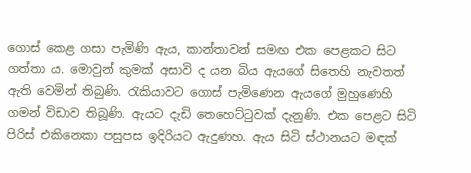ගොස් කෙළ ගසා පැමිණි ඇය, කාන්තාවන් සමඟ එක පෙළකට සිට ගත්තා ය. මොවුන් කුමක් අසාවි ද යන බිය ඇයගේ සිතෙහි නැවතත් ඇති වෙමින් තිබුණි. රැකියාවට ගොස් පැමිණෙන ඇයගේ මුහුණෙහි ගමන් විඩාව තිබූණි. ඇයට දැඩි තෙහෙට්ටුවක් දැනුණි. එක පෙළට සිටි පිරිස් එකිනෙකා පසුපස ඉදිරියට ඇදුණහ. ඇය සිටි ස්ථානයට මඳක්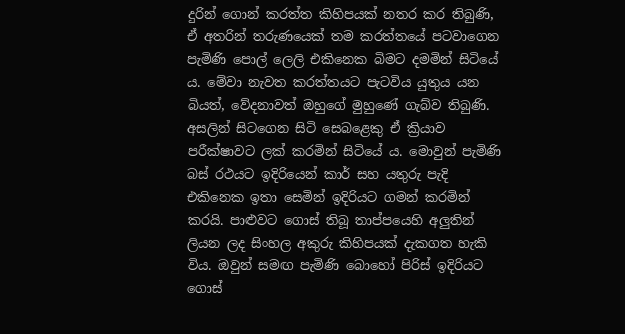දුරින් ගොන් කරත්ත කිහිපයක් නතර කර තිබුණි, ඒ අතරින් තරුණයෙක් තම කරත්තයේ පටවාගෙන පැමිණි පොල් ලෙලි එකිනෙක බිමට දමමින් සිටියේ ය. මේවා නැවත කරත්තයට පැටවිය යුතුය යන බියත්, වේදනාවත් ඔහුගේ මුහුණේ ගැබ්ව තිබුණි. අසලින් සිටගෙන සිටි සෙබළෙකු ඒ ක්‍රියාව පරීක්ෂාවට ලක් කරමින් සිටියේ ය. මොවුන් පැමිණි බස් රථයට ඉදිරියෙන් කාර් සහ යතුරු පැදි එකිනෙක ඉතා සෙමින් ඉදිරියට ගමන් කරමින් කරයි. පාළුවට ගොස් තිබූ තාප්පයෙහි අලුතින් ලියන ලද සිංහල අකුරු කිහිපයක් දැකගත හැකි විය. ඔවුන් සමඟ පැමිණි බොහෝ පිරිස් ඉදිරියට ගොස්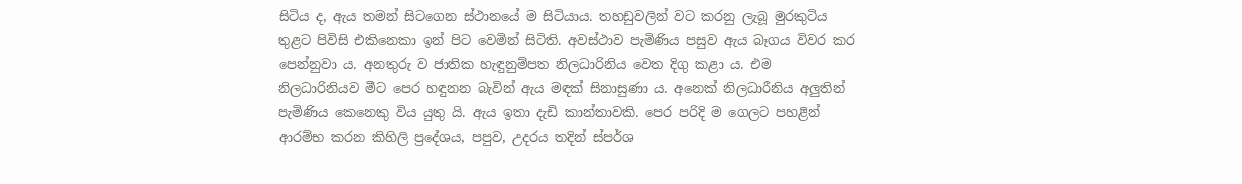සිටිය ද, ඇය තමන් සිටගෙන ස්ථානයේ ම සිටියාය. තහඩුවලින් වට කරනු ලැබූ මුරකුටිය තුළට පිවිසි එකිනෙකා ඉන් පිට වෙමින් සිටිති. අවස්ථාව පැමිණිය පසුව ඇය බෑගය විවර කර පෙන්නුවා ය. අනතුරු ව ජාතික හැඳුනුම්පත නිලධාරිනිය වෙත දිගු කළා ය. එම නිලධාරිනියව මීට පෙර හඳුනන බැවින් ඇය මඳක් සිනාසුණා ය. අනෙක් නිලධාරීනිය අලුතින් පැමිණිය කෙනෙකු විය යුතු යි. ඇය ඉතා දැඩි කාන්තාවකි. පෙර පරිදි ම ගෙලට පහළින් ආරම්භ කරන කිහිලි ප්‍රදේශය, පපුව, උදරය තදින් ස්පර්ශ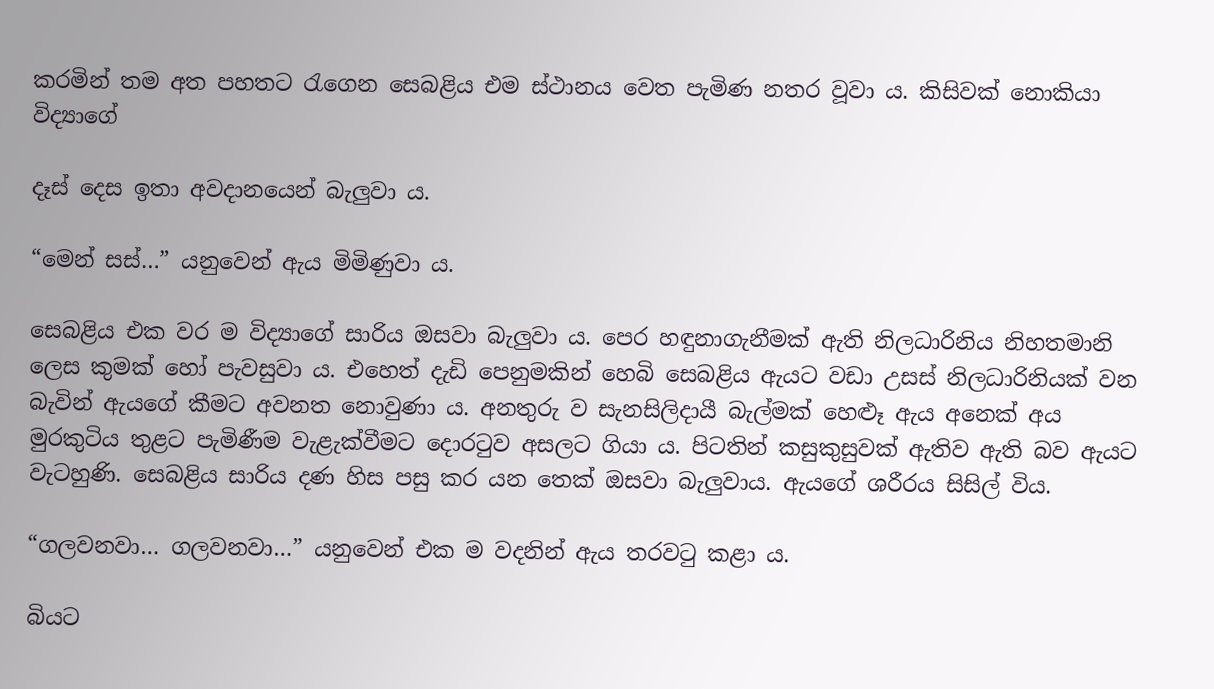කරමින් තම අත පහතට රැගෙන සෙබළිය එම ස්ථානය වෙත පැමිණ නතර වූවා ය. කිසිවක් නොකියා විද්‍යාගේ

දෑස් දෙස ඉතා අවදානයෙන් බැලුවා ය.

“මෙන් සස්…” යනුවෙන් ඇය මිමිණුවා ය.

සෙබළිය එක වර ම විද්‍යාගේ සාරිය ඔසවා බැලුවා ය. පෙර හඳුනාගැනීමක් ඇති නිලධාරිනිය නිහතමානි ලෙස කුමක් හෝ පැවසුවා ය. එහෙත් දැඩි පෙනුමකින් හෙබි සෙබළිය ඇයට වඩා උසස් නිලධාරිනියක් වන බැවින් ඇයගේ කීමට අවනත නොවුණා ය. අනතුරු ව සැනසිලිදායී බැල්මක් හෙළූ ඇය අනෙක් අය මුරකුටිය තුළට පැමිණීම වැළැක්වීමට දොරටුව අසලට ගියා ය. පිටතින් කසුකුසුවක් ඇතිව ඇති බව ඇයට වැටහුණි. සෙබළිය සාරිය දණ හිස පසු කර යන තෙක් ඔසවා බැලුවාය. ඇයගේ ශරීරය සිසිල් විය.

“ගලවනවා… ගලවනවා…” යනුවෙන් එක ම වදනින් ඇය තරවටු කළා ය.

බියට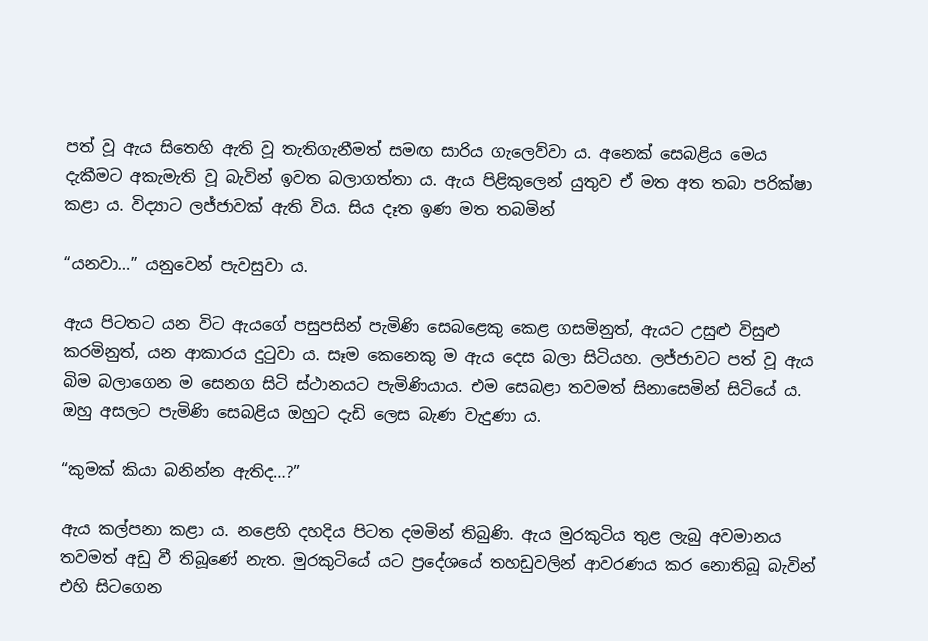පත් වූ ඇය සිතෙහි ඇති වූ තැතිගැනීමත් සමඟ සාරිය ගැලෙව්වා ය. අනෙක් සෙබළිය මෙය දැකීමට අකැමැති වූ බැවින් ඉවත බලාගත්තා ය. ඇය පිළිකුලෙන් යුතුව ඒ මත අත තබා පරික්ෂා කළා ය. විද්‍යාට ලජ්ජාවක් ඇති විය. සිය දෑත ඉණ මත තබමින්

“යනවා…” යනුවෙන් පැවසුවා ය.

ඇය පිටතට යන විට ඇයගේ පසුපසින් පැමිණි සෙබළෙකු කෙළ ගසමිනුත්, ඇයට උසුළු විසුළු කරමිනුත්, යන ආකාරය දුටුවා ය. සෑම කෙනෙකු ම ඇය දෙස බලා සිටියහ. ලජ්ජාවට පත් වූ ඇය බිම බලාගෙන ම සෙනග සිටි ස්ථානයට පැමිණියාය. එම සෙබළා තවමත් සිනාසෙමින් සිටියේ ය. ඔහු අසලට පැමිණි සෙබළිය ඔහුට දැඩි ලෙස බැණ වැදුණා ය.

“කුමක් කියා බනින්න ඇතිද…?”

ඇය කල්පනා කළා ය. නළෙහි දහදිය පිටත දමමින් තිබුණි. ඇය මුරකුටිය තුළ ලැබු අවමානය තවමත් අඩු වී තිබූණේ නැත. මුරකුටියේ යට ප්‍රදේශයේ තහඩුවලින් ආවරණය කර නොතිබූ බැවින් එහි සිටගෙන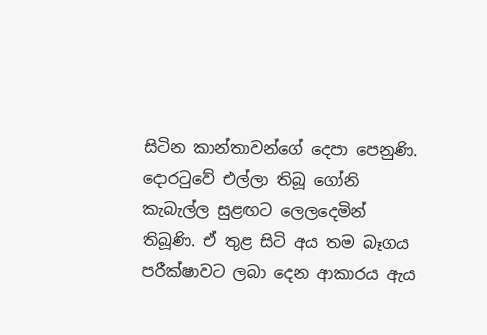සිටින කාන්තාවන්ගේ දෙපා පෙනුණි. දොරටුවේ එල්ලා තිබූ ගෝනි කැබැල්ල සුළඟට ලෙලදෙමින් තිබූණි. ඒ තුළ සිටි අය තම බෑගය පරීක්ෂාවට ලබා දෙන ආකාරය ඇය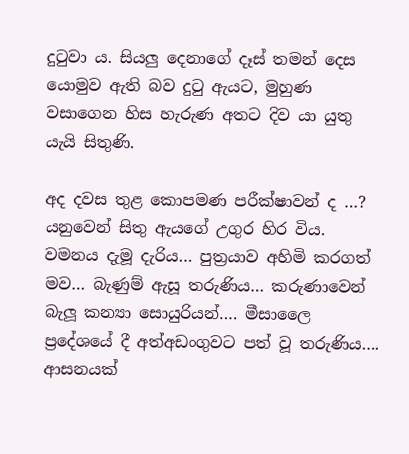දුටුවා ය. සියලු දෙනාගේ දෑස් තමන් දෙස යොමුව ඇති බව දුටු ඇයට, මුහුණ වසාගෙන හිස හැරුණ අතට දිව යා යුතු යැයි සිතුණි.

අද දවස තුළ කොපමණ පරීක්ෂාවන් ද …? යනුවෙන් සිතු ඇයගේ උගුර හිර විය. වමනය දැමූ දැරිය… පුත්‍රයාව අහිමි කරගත් මව… බැණුම් ඇසූ තරුණිය… කරුණාවෙන් බැලූ කන්‍යා සොයුරියන්…. මීසාලෛ ප්‍රදේශයේ දී අත්අඩංගුවට පත් වූ තරුණිය…. ආසනයක්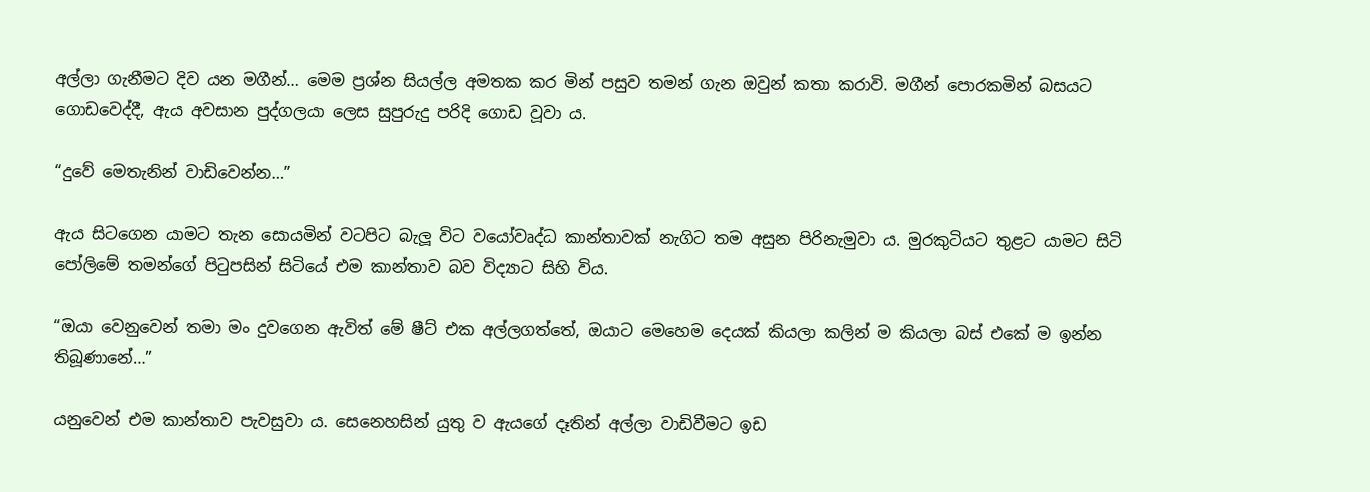අල්ලා ගැනීමට දිව යන මගීන්… මෙම ප්‍රශ්න සියල්ල අමතක කර මින් පසුව තමන් ගැන ඔවුන් කතා කරාවි. මගීන් පොරකමින් බසයට ගොඩවෙද්දී, ඇය අවසාන පුද්ගලයා ලෙස සුපුරුදු පරිදි ගොඩ වූවා ය.

“දුවේ මෙතැනින් වාඩිවෙන්න…”

ඇය සිටගෙන යාමට තැන සොයමින් වටපිට බැලූ විට වයෝවෘද්ධ කාන්තාවක් නැගිට තම අසුන පිරිනැමුවා ය. මුරකුටියට තුළට යාමට සිටි පෝලිමේ තමන්ගේ පිටුපසින් සිටියේ එම කාන්තාව බව විද්‍යාට සිහි විය.

“ඔයා වෙනුවෙන් තමා මං දුවගෙන ඇවිත් මේ ෂීට් එක අල්ලගත්තේ, ඔයාට මෙහෙම දෙයක් කියලා කලින් ම කියලා බස් එකේ ම ඉන්න තිබූණානේ…”

යනුවෙන් එම කාන්තාව පැවසුවා ය. සෙනෙහසින් යුතු ව ඇයගේ දෑතින් අල්ලා වාඩිවීමට ඉඩ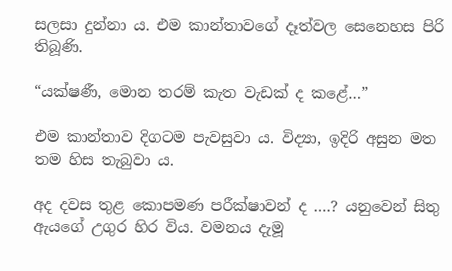සලසා දුන්නා ය. එම කාන්තාවගේ දෑත්වල සෙනෙහස පිරි තිබූණි.

“යක්ෂණී, මොන තරම් කැත වැඩක් ද කළේ…”

එම කාන්තාව දිගටම පැවසුවා ය. විද්‍යා, ඉදිරි අසුන මත තම හිස තැබුවා ය.

අද දවස තුළ කොපමණ පරීක්ෂාවන් ද ….? යනුවෙන් සිතු ඇයගේ උගුර හිර විය. වමනය දැමූ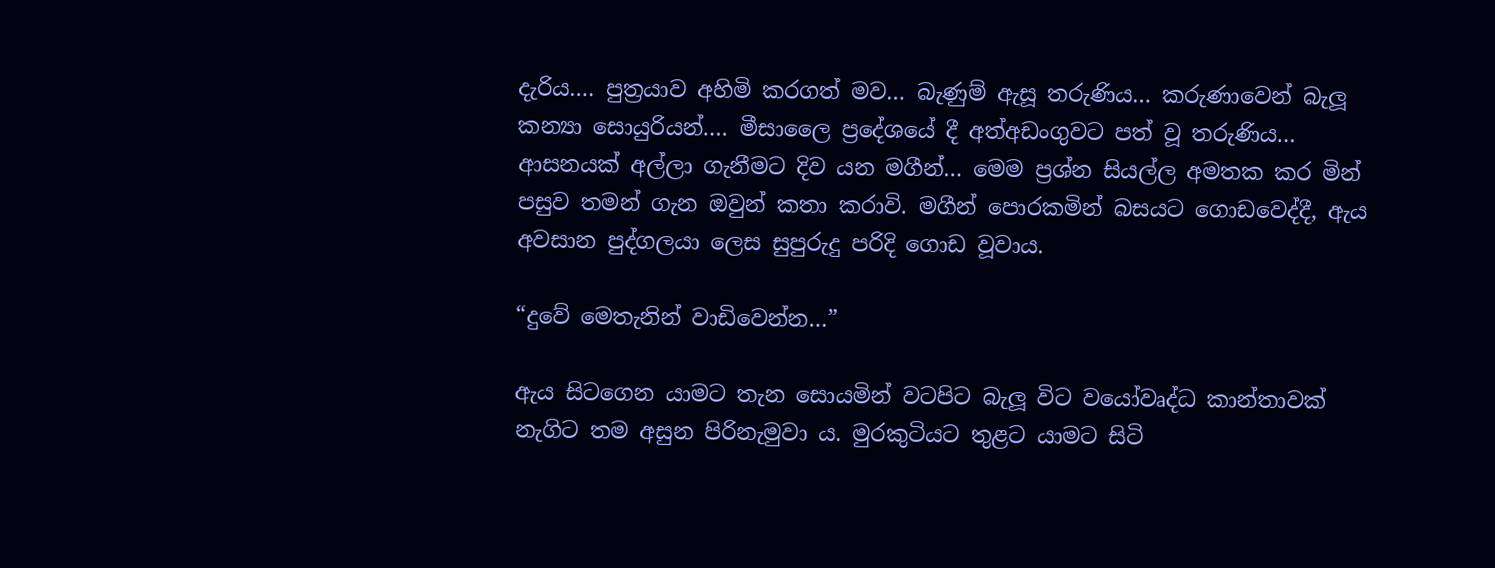දැරිය…. පුත්‍රයාව අහිමි කරගත් මව… බැණුම් ඇසූ තරුණිය… කරුණාවෙන් බැලූ කන්‍යා සොයුරියන්…. මීසාලෛ ප්‍රදේශයේ දී අත්අඩංගුවට පත් වූ තරුණිය… ආසනයක් අල්ලා ගැනීමට දිව යන මගීන්… මෙම ප්‍රශ්න සියල්ල අමතක කර මින් පසුව තමන් ගැන ඔවුන් කතා කරාවි. මගීන් පොරකමින් බසයට ගොඩවෙද්දී, ඇය අවසාන පුද්ගලයා ලෙස සුපුරුදු පරිදි ගොඩ වූවාය.

“දුවේ මෙතැනින් වාඩිවෙන්න…”

ඇය සිටගෙන යාමට තැන සොයමින් වටපිට බැලූ විට වයෝවෘද්ධ කාන්තාවක් නැගිට තම අසුන පිරිනැමුවා ය. මුරකුටියට තුළට යාමට සිටි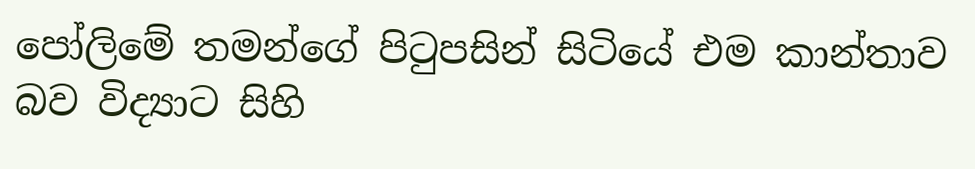පෝලිමේ තමන්ගේ පිටුපසින් සිටියේ එම කාන්තාව බව විද්‍යාට සිහි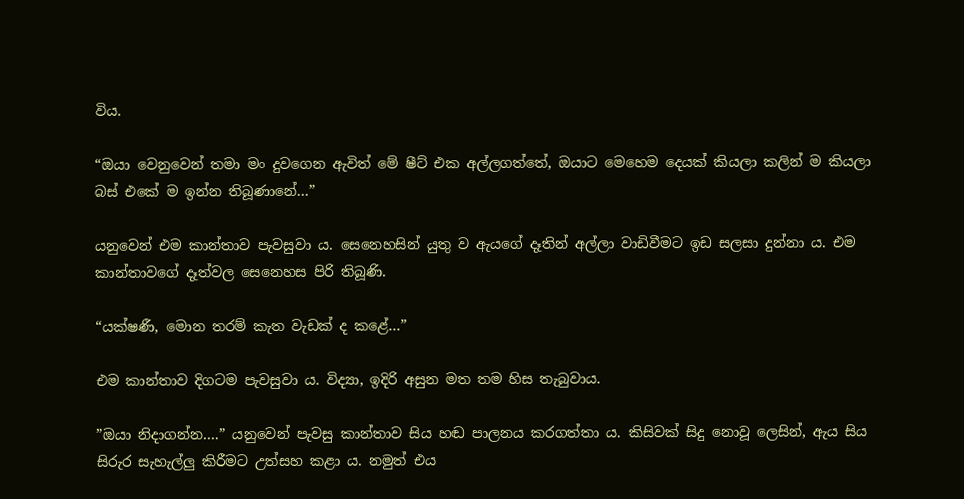විය.

“ඔයා වෙනුවෙන් තමා මං දුවගෙන ඇවිත් මේ ෂීට් එක අල්ලගත්තේ, ඔයාට මෙහෙම දෙයක් කියලා කලින් ම කියලා බස් එකේ ම ඉන්න තිබූණානේ…”

යනුවෙන් එම කාන්තාව පැවසුවා ය. සෙනෙහසින් යුතු ව ඇයගේ දෑතින් අල්ලා වාඩිවීමට ඉඩ සලසා දුන්නා ය. එම කාන්තාවගේ දෑත්වල සෙනෙහස පිරි තිබූණි.

“යක්ෂණී, මොන තරම් කැත වැඩක් ද කළේ…”

එම කාන්තාව දිගටම පැවසුවා ය. විද්‍යා, ඉදිරි අසුන මත තම හිස තැබුවාය.

”ඔයා නිදාගන්න….” යනුවෙන් පැවසු කාන්තාව සිය හඬ පාලනය කරගත්තා ය. කිසිවක් සිදු නොවූ ලෙසින්, ඇය සිය සිරුර සැහැල්ලු කිරීමට උත්සහ කළා ය. නමුත් එය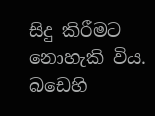සිදු කිරීමට නොහැකි විය. බඩෙහි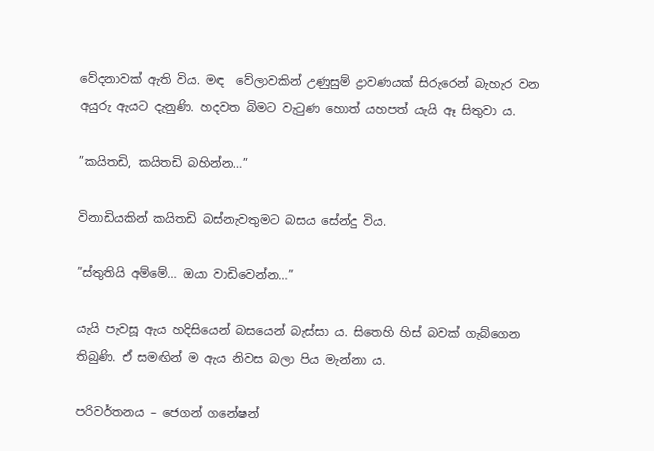වේදනාවක් ඇති විය. මඳ  ‌වේලාවකින් උණුසුම් ද්‍රාවණයක් සිරුරෙන් බැහැර වන අයුරු ඇයට දැනුණි. හදවත බිමට වැටුණ හොත් යහපත් යැයි ඈ සිතුවා ය.

”කයිතඩි, කයිතඩි බහින්න…”

විනාඩියකින් කයිතඩි බස්නැවතුමට බසය සේන්දු විය.

”ස්තුතියි අම්මේ… ඔයා වාඩිවෙන්න…”

යැයි පැවසූ ඇය හදිසියෙන් බසයෙන් බැස්සා ය. සිතෙහි හිස් බවක් ගැබ්ගෙන තිබුණි. ඒ සමඟින් ම ඇය නිවස බලා පිය මැන්නා ය.

පරිවර්තනය – ජෙගන් ගනේෂන්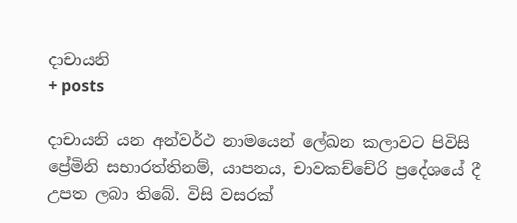දාචායනි
+ posts

දාචායනි යන අන්වර්ථ නාමයෙන් ලේඛන කලාවට පිවිසි ප්‍රේමිනි සභාරත්තිනම්, යාපනය, චාවකච්චේරි ප්‍රදේශයේ දී උපත ලබා තිබේ. විසි වසරක්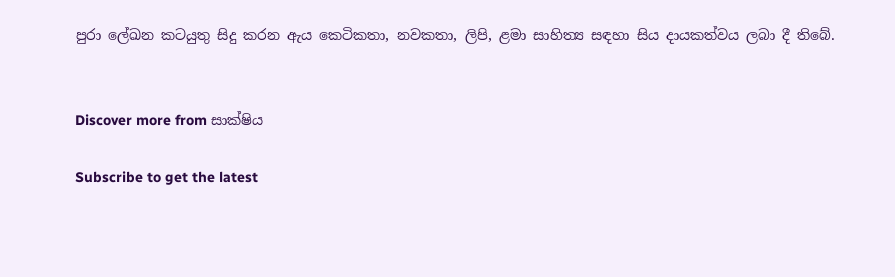පුරා ලේඛන කටයුතු සිදු කරන ඇය කෙටිකතා, නවකතා, ලිපි, ළමා සාහිත්‍ය සඳහා සිය දායකත්වය ලබා දී තිබේ.


Discover more from සාක්ෂිය

Subscribe to get the latest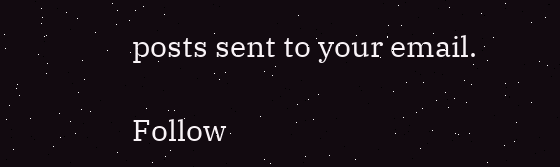posts sent to your email.

Follow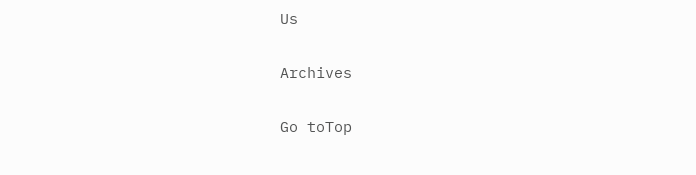Us

Archives

Go toTop